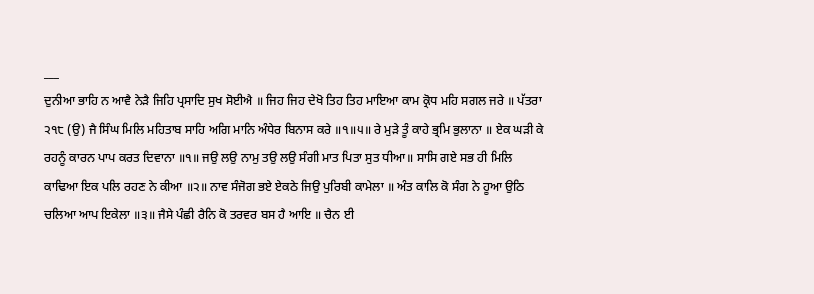___
ਦੁਨੀਆ ਭਾਹਿ ਨ ਆਵੈ ਨੇੜੈ ਜਿਹਿ ਪ੍ਰਸਾਦਿ ਸੁਖ ਸੋਈਐ ॥ ਜਿਹ ਜਿਹ ਦੇਖੋ ਤਿਹ ਤਿਹ ਮਾਇਆ ਕਾਮ ਕ੍ਰੋਧ ਮਹਿ ਸਗਲ ਜਰੇ ॥ ਪੱਤਰਾ ੨੧੮ (ਉ) ਜੈ ਸਿੰਘ ਮਿਲਿ ਮਹਿਤਾਬ ਸਾਹਿ ਅਗਿ ਮਾਨਿ ਅੰਧੇਰ ਬਿਨਾਸ ਕਰੇ ॥੧॥੫॥ ਰੇ ਮੁੜੇ ਤੂੰ ਕਾਹੇ ਭ੍ਰਮਿ ਭੁਲਾਨਾ ॥ ਏਕ ਘੜੀ ਕੇ ਰਹਨੂੰ ਕਾਰਨ ਪਾਪ ਕਰਤ ਦਿਵਾਨਾ ॥੧॥ ਜਉ ਲਉ ਨਾਮੁ ਤਉ ਲਉ ਸੰਗੀ ਮਾਤ ਪਿਤਾ ਸੁਤ ਧੀਆ॥ ਸਾਸਿ ਗਏ ਸਭ ਹੀ ਮਿਲਿ ਕਾਢਿਆ ਇਕ ਪਲਿ ਰਹਣ ਨੇ ਕੀਆ ॥੨॥ ਨਾਵ ਸੰਜੋਗ ਭਏ ਏਕਠੇ ਜਿਉ ਪੁਰਿਬੀ ਕਾਮੇਲਾ ॥ ਅੰਤ ਕਾਲਿ ਕੋ ਸੰਗ ਨੇ ਹੂਆ ਉਠਿ ਚਲਿਆ ਆਪ ਇਕੇਲਾ ॥੩॥ ਜੈਸੇ ਪੰਛੀ ਰੈਨਿ ਕੋ ਤਰਵਰ ਬਸ ਹੈ ਆਇ ॥ ਚੈਨ ਈ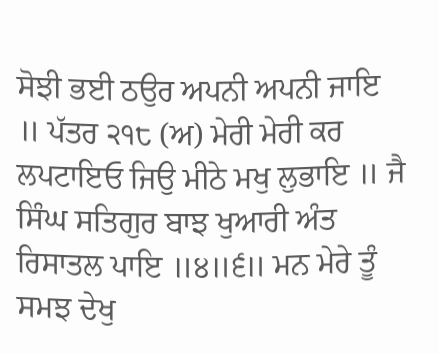ਸੋਝੀ ਭਈ ਠਉਰ ਅਪਨੀ ਅਪਨੀ ਜਾਇ ॥ ਪੱਤਰ ੨੧੮ (ਅ) ਮੇਰੀ ਮੇਰੀ ਕਰ ਲਪਟਾਇਓ ਜਿਉ ਮੀਠੇ ਮਖੁ ਲੁਭਾਇ ॥ ਜੈ ਸਿੰਘ ਸਤਿਗੁਰ ਬਾਝ ਖੁਆਰੀ ਅੰਤ ਰਿਸਾਤਲ ਪਾਇ ॥੪॥੬॥ ਮਨ ਮੇਰੇ ਤੂੰ ਸਮਝ ਦੇਖੁ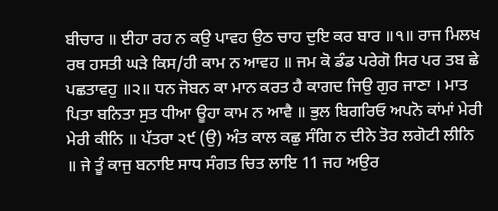ਬੀਚਾਰ ॥ ਈਹਾ ਰਹ ਨ ਕਉ ਪਾਵਹ ਉਠ ਚਾਹ ਦੁਇ ਕਰ ਬਾਰ ॥੧॥ ਰਾਜ ਮਿਲਖ ਰਥ ਹਸਤੀ ਘੜੇ ਕਿਸ/ਹੀ ਕਾਮ ਨ ਆਵਹ ॥ ਜਮ ਕੋ ਡੰਡ ਪਰੇਗੋ ਸਿਰ ਪਰ ਤਬ ਛੇ ਪਛਤਾਵਹੁ ॥੨॥ ਧਨ ਜੋਬਨ ਕਾ ਮਾਨ ਕਰਤ ਹੈ ਕਾਗਦ ਜਿਉ ਗੁਰ ਜਾਣਾ । ਮਾਤ ਪਿਤਾ ਬਨਿਤਾ ਸੁਤ ਧੀਆ ਊਹਾ ਕਾਮ ਨ ਆਵੈ ॥ ਭੁਲ ਬਿਗਰਿਓ ਅਪਨੋ ਕਾਂਮਾਂ ਮੇਰੀ ਮੇਰੀ ਕੀਨਿ ॥ ਪੱਤਰਾ ੨੯ (ਉ) ਅੰਤ ਕਾਲ ਕਛੁ ਸੰਗਿ ਨ ਦੀਨੇ ਤੋਰ ਲਗੋਟੀ ਲੀਨਿ ॥ ਜੇ ਤੂੰ ਕਾਜੁ ਬਨਾਇ ਸਾਧ ਸੰਗਤ ਚਿਤ ਲਾਇ 11 ਜਹ ਅਉਰ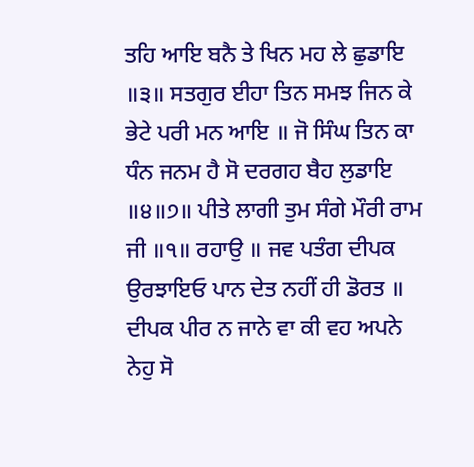ਤਹਿ ਆਇ ਬਨੈ ਤੇ ਖਿਨ ਮਹ ਲੇ ਛੁਡਾਇ ॥੩॥ ਸਤਗੁਰ ਈਹਾ ਤਿਨ ਸਮਝ ਜਿਨ ਕੇ ਭੇਟੇ ਪਰੀ ਮਨ ਆਇ ॥ ਜੋ ਸਿੰਘ ਤਿਨ ਕਾ ਧੰਨ ਜਨਮ ਹੈ ਸੋ ਦਰਗਹ ਬੈਹ ਲੁਡਾਇ ॥੪॥੭॥ ਪੀਤੇ ਲਾਗੀ ਤੁਮ ਸੰਗੇ ਮੌਰੀ ਰਾਮ ਜੀ ॥੧॥ ਰਹਾਉ ॥ ਜਵ ਪਤੰਗ ਦੀਪਕ ਉਰਝਾਇਓ ਪਾਨ ਦੇਤ ਨਹੀਂ ਹੀ ਡੋਰਤ ॥ ਦੀਪਕ ਪੀਰ ਨ ਜਾਨੇ ਵਾ ਕੀ ਵਹ ਅਪਨੇ ਨੇਹੁ ਸੋ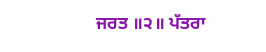ਜਰਤ ॥੨॥ ਪੱਤਰਾ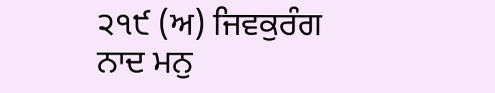੨੧੯ (ਅ) ਜਿਵਕੁਰੰਗ ਨਾਦ ਮਨੁ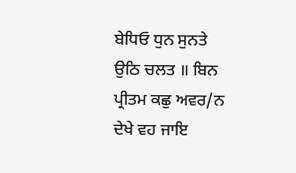ਬੇਧਿਓ ਧੁਨ ਸੁਨਤੇ ਉਠਿ ਚਲਤ ॥ ਬਿਨ ਪ੍ਰੀਤਮ ਕਛੁ ਅਵਰ/ਨ ਦੇਖੇ ਵਹ ਜਾਇ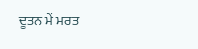ਦੂਤਨ ਮੇਂ ਮਰਤ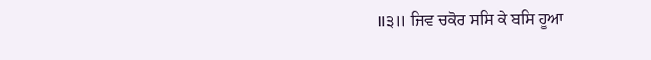॥੩॥ ਜਿਵ ਚਕੋਰ ਸਸਿ ਕੇ ਬਸਿ ਹੂਆ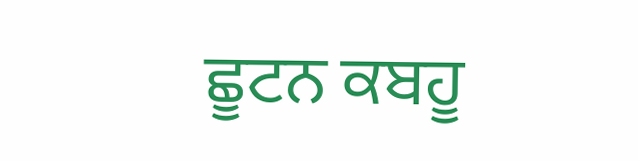ਛੂਟਨ ਕਬਹੂ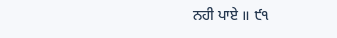ਨਹੀ ਪਾਏ ॥ ੯੧